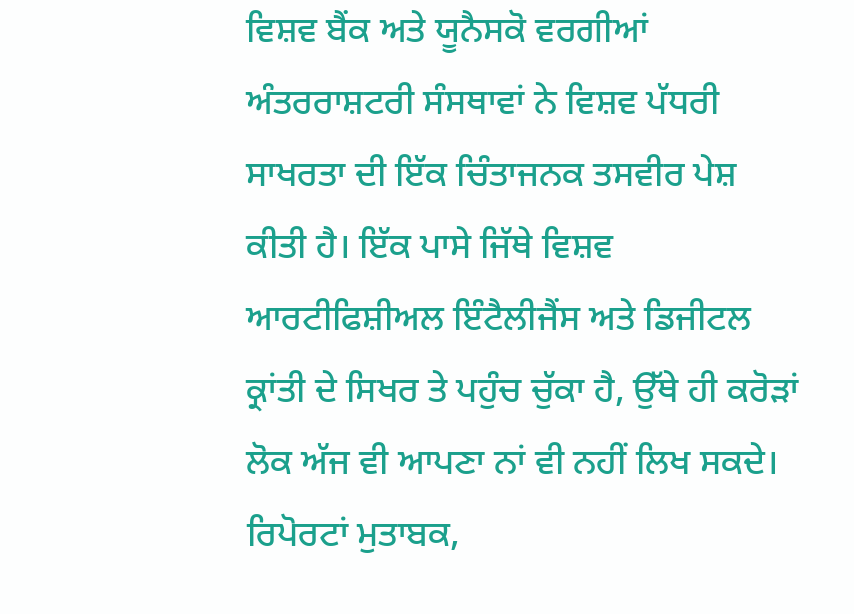ਵਿਸ਼ਵ ਬੈਂਕ ਅਤੇ ਯੂਨੈਸਕੋ ਵਰਗੀਆਂ ਅੰਤਰਰਾਸ਼ਟਰੀ ਸੰਸਥਾਵਾਂ ਨੇ ਵਿਸ਼ਵ ਪੱਧਰੀ ਸਾਖਰਤਾ ਦੀ ਇੱਕ ਚਿੰਤਾਜਨਕ ਤਸਵੀਰ ਪੇਸ਼ ਕੀਤੀ ਹੈ। ਇੱਕ ਪਾਸੇ ਜਿੱਥੇ ਵਿਸ਼ਵ ਆਰਟੀਫਿਸ਼ੀਅਲ ਇੰਟੈਲੀਜੈਂਸ ਅਤੇ ਡਿਜੀਟਲ ਕ੍ਰਾਂਤੀ ਦੇ ਸਿਖਰ ਤੇ ਪਹੁੰਚ ਚੁੱਕਾ ਹੈ, ਉੱਥੇ ਹੀ ਕਰੋੜਾਂ ਲੋਕ ਅੱਜ ਵੀ ਆਪਣਾ ਨਾਂ ਵੀ ਨਹੀਂ ਲਿਖ ਸਕਦੇ। ਰਿਪੋਰਟਾਂ ਮੁਤਾਬਕ,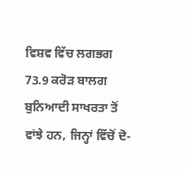ਵਿਸ਼ਵ ਵਿੱਚ ਲਗਭਗ 73.9 ਕਰੋੜ ਬਾਲਗ ਬੁਨਿਆਦੀ ਸਾਖਰਤਾ ਤੋਂ ਵਾਂਝੇ ਹਨ, ਜਿਨ੍ਹਾਂ ਵਿੱਚੋਂ ਦੋ-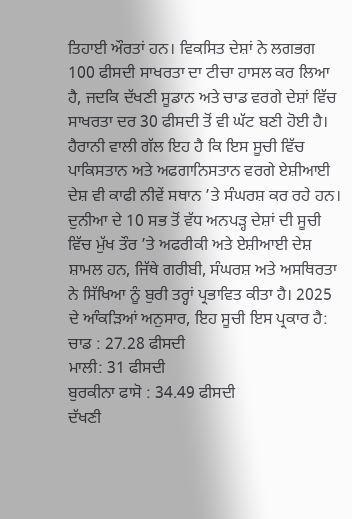ਤਿਹਾਈ ਔਰਤਾਂ ਹਨ। ਵਿਕਸਿਤ ਦੇਸ਼ਾਂ ਨੇ ਲਗਭਗ 100 ਫੀਸਦੀ ਸਾਖਰਤਾ ਦਾ ਟੀਚਾ ਹਾਸਲ ਕਰ ਲਿਆ ਹੈ, ਜਦਕਿ ਦੱਖਣੀ ਸੂਡਾਨ ਅਤੇ ਚਾਡ ਵਰਗੇ ਦੇਸ਼ਾਂ ਵਿੱਚ ਸਾਖਰਤਾ ਦਰ 30 ਫੀਸਦੀ ਤੋਂ ਵੀ ਘੱਟ ਬਣੀ ਹੋਈ ਹੈ। ਹੈਰਾਨੀ ਵਾਲੀ ਗੱਲ ਇਹ ਹੈ ਕਿ ਇਸ ਸੂਚੀ ਵਿੱਚ ਪਾਕਿਸਤਾਨ ਅਤੇ ਅਫਗਾਨਿਸਤਾਨ ਵਰਗੇ ਏਸ਼ੀਆਈ ਦੇਸ਼ ਵੀ ਕਾਫੀ ਨੀਵੇਂ ਸਥਾਨ ’ਤੇ ਸੰਘਰਸ਼ ਕਰ ਰਹੇ ਹਨ।
ਦੁਨੀਆ ਦੇ 10 ਸਭ ਤੋਂ ਵੱਧ ਅਨਪੜ੍ਹ ਦੇਸ਼ਾਂ ਦੀ ਸੂਚੀ ਵਿੱਚ ਮੁੱਖ ਤੌਰ ’ਤੇ ਅਫਰੀਕੀ ਅਤੇ ਏਸ਼ੀਆਈ ਦੇਸ਼ ਸ਼ਾਮਲ ਹਨ, ਜਿੱਥੇ ਗਰੀਬੀ, ਸੰਘਰਸ਼ ਅਤੇ ਅਸਥਿਰਤਾ ਨੇ ਸਿੱਖਿਆ ਨੂੰ ਬੁਰੀ ਤਰ੍ਹਾਂ ਪ੍ਰਭਾਵਿਤ ਕੀਤਾ ਹੈ। 2025 ਦੇ ਆੰਕੜਿਆਂ ਅਨੁਸਾਰ, ਇਹ ਸੂਚੀ ਇਸ ਪ੍ਰਕਾਰ ਹੈ:
ਚਾਡ : 27.28 ਫੀਸਦੀ
ਮਾਲੀ: 31 ਫੀਸਦੀ
ਬੁਰਕੀਨਾ ਫਾਸੋ : 34.49 ਫੀਸਦੀ
ਦੱਖਣੀ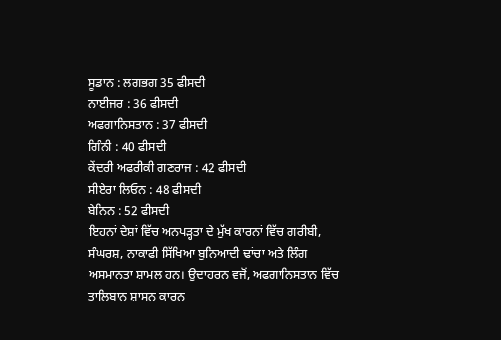ਸੂਡਾਨ : ਲਗਭਗ 35 ਫੀਸਦੀ
ਨਾਈਜਰ : 36 ਫੀਸਦੀ
ਅਫਗਾਨਿਸਤਾਨ : 37 ਫੀਸਦੀ
ਗਿੰਨੀ : 40 ਫੀਸਦੀ
ਕੇਂਦਰੀ ਅਫਰੀਕੀ ਗਣਰਾਜ : 42 ਫੀਸਦੀ
ਸੀਏਰਾ ਲਿਓਨ : 48 ਫੀਸਦੀ
ਬੇਨਿਨ : 52 ਫੀਸਦੀ
ਇਹਨਾਂ ਦੇਸ਼ਾਂ ਵਿੱਚ ਅਨਪੜ੍ਹਤਾ ਦੇ ਮੁੱਖ ਕਾਰਨਾਂ ਵਿੱਚ ਗਰੀਬੀ, ਸੰਘਰਸ਼, ਨਾਕਾਫੀ ਸਿੱਖਿਆ ਬੁਨਿਆਦੀ ਢਾਂਚਾ ਅਤੇ ਲਿੰਗ ਅਸਮਾਨਤਾ ਸ਼ਾਮਲ ਹਨ। ਉਦਾਹਰਨ ਵਜੋਂ, ਅਫਗਾਨਿਸਤਾਨ ਵਿੱਚ ਤਾਲਿਬਾਨ ਸ਼ਾਸਨ ਕਾਰਨ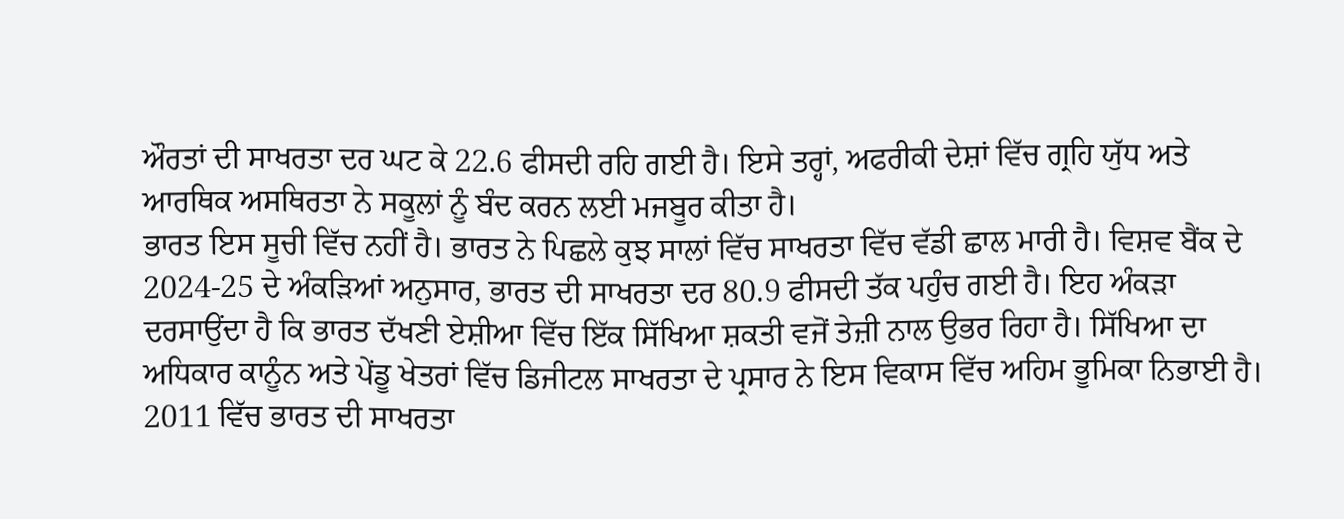ਔਰਤਾਂ ਦੀ ਸਾਖਰਤਾ ਦਰ ਘਟ ਕੇ 22.6 ਫੀਸਦੀ ਰਹਿ ਗਈ ਹੈ। ਇਸੇ ਤਰ੍ਹਾਂ, ਅਫਰੀਕੀ ਦੇਸ਼ਾਂ ਵਿੱਚ ਗ੍ਰਹਿ ਯੁੱਧ ਅਤੇ ਆਰਥਿਕ ਅਸਥਿਰਤਾ ਨੇ ਸਕੂਲਾਂ ਨੂੰ ਬੰਦ ਕਰਨ ਲਈ ਮਜਬੂਰ ਕੀਤਾ ਹੈ।
ਭਾਰਤ ਇਸ ਸੂਚੀ ਵਿੱਚ ਨਹੀਂ ਹੈ। ਭਾਰਤ ਨੇ ਪਿਛਲੇ ਕੁਝ ਸਾਲਾਂ ਵਿੱਚ ਸਾਖਰਤਾ ਵਿੱਚ ਵੱਡੀ ਛਾਲ ਮਾਰੀ ਹੈ। ਵਿਸ਼ਵ ਬੈਂਕ ਦੇ 2024-25 ਦੇ ਅੰਕੜਿਆਂ ਅਨੁਸਾਰ, ਭਾਰਤ ਦੀ ਸਾਖਰਤਾ ਦਰ 80.9 ਫੀਸਦੀ ਤੱਕ ਪਹੁੰਚ ਗਈ ਹੈ। ਇਹ ਅੰਕੜਾ ਦਰਸਾਉਂਦਾ ਹੈ ਕਿ ਭਾਰਤ ਦੱਖਣੀ ਏਸ਼ੀਆ ਵਿੱਚ ਇੱਕ ਸਿੱਖਿਆ ਸ਼ਕਤੀ ਵਜੋਂ ਤੇਜ਼ੀ ਨਾਲ ਉਭਰ ਰਿਹਾ ਹੈ। ਸਿੱਖਿਆ ਦਾ ਅਧਿਕਾਰ ਕਾਨੂੰਨ ਅਤੇ ਪੇਂਡੂ ਖੇਤਰਾਂ ਵਿੱਚ ਡਿਜੀਟਲ ਸਾਖਰਤਾ ਦੇ ਪ੍ਰਸਾਰ ਨੇ ਇਸ ਵਿਕਾਸ ਵਿੱਚ ਅਹਿਮ ਭੂਮਿਕਾ ਨਿਭਾਈ ਹੈ। 2011 ਵਿੱਚ ਭਾਰਤ ਦੀ ਸਾਖਰਤਾ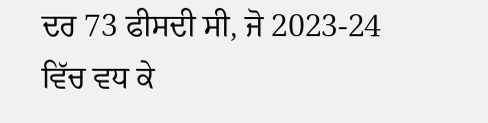ਦਰ 73 ਫੀਸਦੀ ਸੀ, ਜੋ 2023-24 ਵਿੱਚ ਵਧ ਕੇ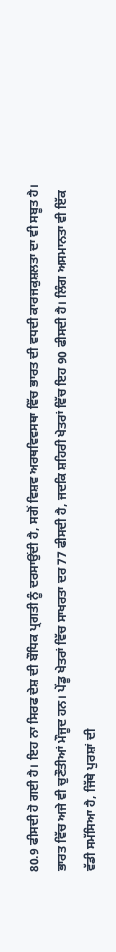80.9 ਫੀਸਦੀ ਹੋ ਗਈ ਹੈ। ਇਹ ਨਾ ਸਿਰਫ ਦੇਸ਼ ਦੀ ਬੌਧਿਕ ਪ੍ਰਗਤੀ ਨੂੰ ਦਰਸਾਉਂਦੀ ਹੈ, ਸਗੋਂ ਵਿਸ਼ਵ ਅਰਥਵਿਵਸਥਾ ਵਿੱਚ ਭਾਰਤ ਦੀ ਵਧਦੀ ਕਾਰਜਕੁਸ਼ਲਤਾ ਦਾ ਵੀ ਸਬੂਤ ਹੈ।
ਭਾਰਤ ਵਿੱਚ ਅਜੇ ਵੀ ਚੁਣੌਤੀਆਂ ਮੌਜੂਦ ਹਨ। ਪੇਂਡੂ ਖੇਤਰਾਂ ਵਿੱਚ ਸਾਖਰਤਾ ਦਰ 77 ਫੀਸਦੀ ਹੈ, ਜਦਕਿ ਸ਼ਹਿਰੀ ਖੇਤਰਾਂ ਵਿੱਚ ਇਹ 90 ਫੀਸਦੀ ਹੈ। ਲਿੰਗ ਅਸਮਾਨਤਾ ਵੀ ਇੱਕ ਵੱਡੀ ਸਮੱਸਿਆ ਹੈ, ਜਿੱਥੇ ਪੁਰਸ਼ਾਂ ਦੀ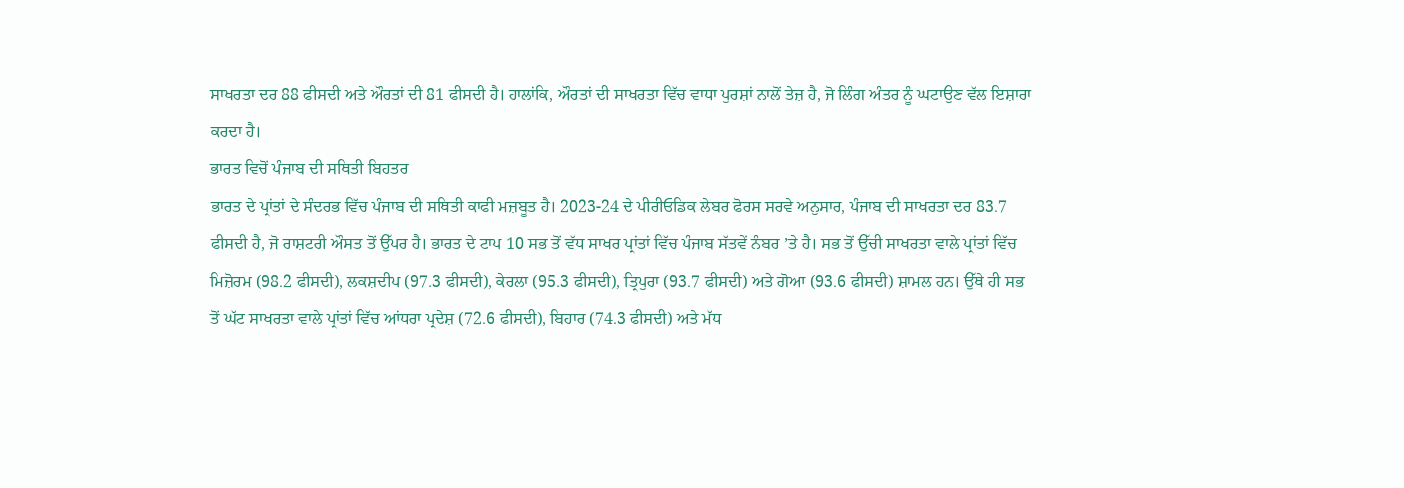ਸਾਖਰਤਾ ਦਰ 88 ਫੀਸਦੀ ਅਤੇ ਔਰਤਾਂ ਦੀ 81 ਫੀਸਦੀ ਹੈ। ਹਾਲਾਂਕਿ, ਔਰਤਾਂ ਦੀ ਸਾਖਰਤਾ ਵਿੱਚ ਵਾਧਾ ਪੁਰਸ਼ਾਂ ਨਾਲੋਂ ਤੇਜ਼ ਹੈ, ਜੋ ਲਿੰਗ ਅੰਤਰ ਨੂੰ ਘਟਾਉਣ ਵੱਲ ਇਸ਼ਾਰਾ ਕਰਦਾ ਹੈ।
ਭਾਰਤ ਵਿਚੋਂ ਪੰਜਾਬ ਦੀ ਸਥਿਤੀ ਬਿਹਤਰ
ਭਾਰਤ ਦੇ ਪ੍ਰਾਂਤਾਂ ਦੇ ਸੰਦਰਭ ਵਿੱਚ ਪੰਜਾਬ ਦੀ ਸਥਿਤੀ ਕਾਫੀ ਮਜ਼ਬੂਤ ਹੈ। 2023-24 ਦੇ ਪੀਰੀਓਡਿਕ ਲੇਬਰ ਫੋਰਸ ਸਰਵੇ ਅਨੁਸਾਰ, ਪੰਜਾਬ ਦੀ ਸਾਖਰਤਾ ਦਰ 83.7 ਫੀਸਦੀ ਹੈ, ਜੋ ਰਾਸ਼ਟਰੀ ਔਸਤ ਤੋਂ ਉੱਪਰ ਹੈ। ਭਾਰਤ ਦੇ ਟਾਪ 10 ਸਭ ਤੋਂ ਵੱਧ ਸਾਖਰ ਪ੍ਰਾਂਤਾਂ ਵਿੱਚ ਪੰਜਾਬ ਸੱਤਵੇਂ ਨੰਬਰ ’ਤੇ ਹੈ। ਸਭ ਤੋਂ ਉੱਚੀ ਸਾਖਰਤਾ ਵਾਲੇ ਪ੍ਰਾਂਤਾਂ ਵਿੱਚ ਮਿਜ਼ੋਰਮ (98.2 ਫੀਸਦੀ), ਲਕਸ਼ਦੀਪ (97.3 ਫੀਸਦੀ), ਕੇਰਲਾ (95.3 ਫੀਸਦੀ), ਤ੍ਰਿਪੁਰਾ (93.7 ਫੀਸਦੀ) ਅਤੇ ਗੋਆ (93.6 ਫੀਸਦੀ) ਸ਼ਾਮਲ ਹਨ। ਉੱਥੇ ਹੀ ਸਭ ਤੋਂ ਘੱਟ ਸਾਖਰਤਾ ਵਾਲੇ ਪ੍ਰਾਂਤਾਂ ਵਿੱਚ ਆਂਧਰਾ ਪ੍ਰਦੇਸ਼ (72.6 ਫੀਸਦੀ), ਬਿਹਾਰ (74.3 ਫੀਸਦੀ) ਅਤੇ ਮੱਧ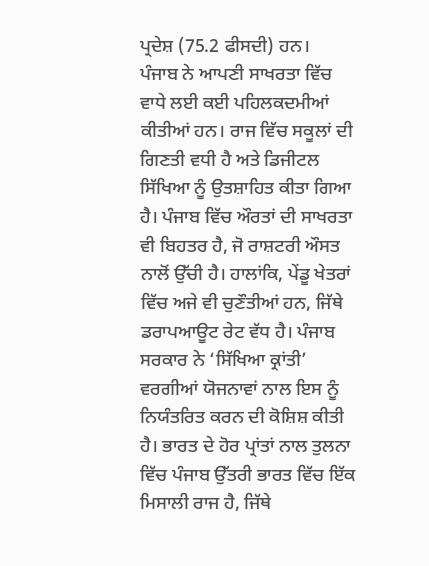ਪ੍ਰਦੇਸ਼ (75.2 ਫੀਸਦੀ) ਹਨ।
ਪੰਜਾਬ ਨੇ ਆਪਣੀ ਸਾਖਰਤਾ ਵਿੱਚ ਵਾਧੇ ਲਈ ਕਈ ਪਹਿਲਕਦਮੀਆਂ ਕੀਤੀਆਂ ਹਨ। ਰਾਜ ਵਿੱਚ ਸਕੂਲਾਂ ਦੀ ਗਿਣਤੀ ਵਧੀ ਹੈ ਅਤੇ ਡਿਜੀਟਲ ਸਿੱਖਿਆ ਨੂੰ ਉਤਸ਼ਾਹਿਤ ਕੀਤਾ ਗਿਆ ਹੈ। ਪੰਜਾਬ ਵਿੱਚ ਔਰਤਾਂ ਦੀ ਸਾਖਰਤਾ ਵੀ ਬਿਹਤਰ ਹੈ, ਜੋ ਰਾਸ਼ਟਰੀ ਔਸਤ ਨਾਲੋਂ ਉੱਚੀ ਹੈ। ਹਾਲਾਂਕਿ, ਪੇਂਡੂ ਖੇਤਰਾਂ ਵਿੱਚ ਅਜੇ ਵੀ ਚੁਣੌਤੀਆਂ ਹਨ, ਜਿੱਥੇ ਡਰਾਪਆਊਟ ਰੇਟ ਵੱਧ ਹੈ। ਪੰਜਾਬ ਸਰਕਾਰ ਨੇ ‘ਸਿੱਖਿਆ ਕ੍ਰਾਂਤੀ’ ਵਰਗੀਆਂ ਯੋਜਨਾਵਾਂ ਨਾਲ ਇਸ ਨੂੰ ਨਿਯੰਤਰਿਤ ਕਰਨ ਦੀ ਕੋਸ਼ਿਸ਼ ਕੀਤੀ ਹੈ। ਭਾਰਤ ਦੇ ਹੋਰ ਪ੍ਰਾਂਤਾਂ ਨਾਲ ਤੁਲਨਾ ਵਿੱਚ ਪੰਜਾਬ ਉੱਤਰੀ ਭਾਰਤ ਵਿੱਚ ਇੱਕ ਮਿਸਾਲੀ ਰਾਜ ਹੈ, ਜਿੱਥੇ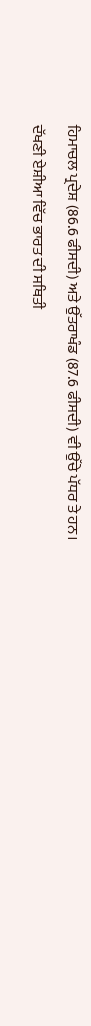ਹਿਮਾਚਲ ਪ੍ਰਦੇਸ਼ (86.6 ਫੀਸਦੀ) ਅਤੇ ਉੱਤਰਾਖੰਡ (87.6 ਫੀਸਦੀ) ਵੀ ਉੱਚੇ ਪੱਧਰ ਤੇ ਹਨ।
ਦੱਖਣੀ ਏਸ਼ੀਆ ਵਿੱਚ ਭਾਰਤ ਦੀ ਸਥਿਤੀ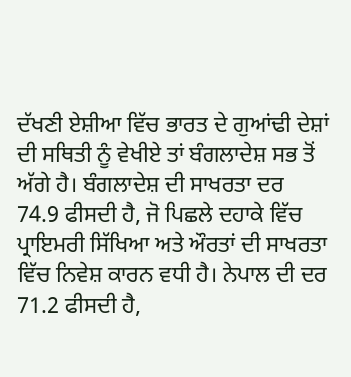ਦੱਖਣੀ ਏਸ਼ੀਆ ਵਿੱਚ ਭਾਰਤ ਦੇ ਗੁਆਂਢੀ ਦੇਸ਼ਾਂ ਦੀ ਸਥਿਤੀ ਨੂੰ ਵੇਖੀਏ ਤਾਂ ਬੰਗਲਾਦੇਸ਼ ਸਭ ਤੋਂ ਅੱਗੇ ਹੈ। ਬੰਗਲਾਦੇਸ਼ ਦੀ ਸਾਖਰਤਾ ਦਰ 74.9 ਫੀਸਦੀ ਹੈ, ਜੋ ਪਿਛਲੇ ਦਹਾਕੇ ਵਿੱਚ ਪ੍ਰਾਇਮਰੀ ਸਿੱਖਿਆ ਅਤੇ ਔਰਤਾਂ ਦੀ ਸਾਖਰਤਾ ਵਿੱਚ ਨਿਵੇਸ਼ ਕਾਰਨ ਵਧੀ ਹੈ। ਨੇਪਾਲ ਦੀ ਦਰ 71.2 ਫੀਸਦੀ ਹੈ,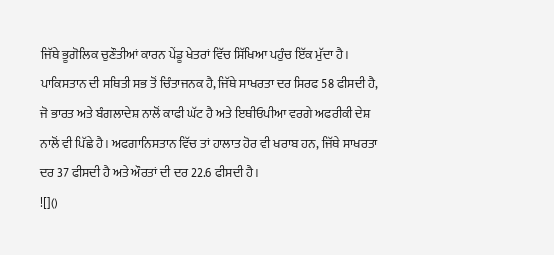ਜਿੱਥੇ ਭੂਗੋਲਿਕ ਚੁਣੌਤੀਆਂ ਕਾਰਨ ਪੇਂਡੂ ਖੇਤਰਾਂ ਵਿੱਚ ਸਿੱਖਿਆ ਪਹੁੰਚ ਇੱਕ ਮੁੱਦਾ ਹੈ। ਪਾਕਿਸਤਾਨ ਦੀ ਸਥਿਤੀ ਸਭ ਤੋਂ ਚਿੰਤਾਜਨਕ ਹੈ, ਜਿੱਥੇ ਸਾਖਰਤਾ ਦਰ ਸਿਰਫ 58 ਫੀਸਦੀ ਹੈ, ਜੋ ਭਾਰਤ ਅਤੇ ਬੰਗਲਾਦੇਸ਼ ਨਾਲੋਂ ਕਾਫੀ ਘੱਟ ਹੈ ਅਤੇ ਇਥੀਓਪੀਆ ਵਰਗੇ ਅਫਰੀਕੀ ਦੇਸ਼ ਨਾਲੋਂ ਵੀ ਪਿੱਛੇ ਹੈ। ਅਫਗਾਨਿਸਤਾਨ ਵਿੱਚ ਤਾਂ ਹਾਲਾਤ ਹੋਰ ਵੀ ਖਰਾਬ ਹਨ, ਜਿੱਥੇ ਸਾਖਰਤਾ ਦਰ 37 ਫੀਸਦੀ ਹੈ ਅਤੇ ਔਰਤਾਂ ਦੀ ਦਰ 22.6 ਫੀਸਦੀ ਹੈ।
![]()